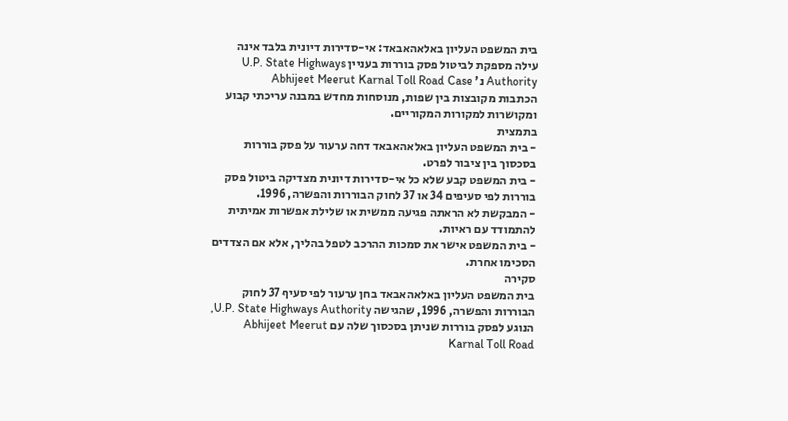בית המשפט העליון באלאהאבאד: אי-סדירות דיונית בלבד אינה עילה מספקת לביטול פסק בוררות בעניין U.P. State Highways Authority נ' Abhijeet Meerut Karnal Toll Road Case
הכתבות מקובצות בין שפות, מנוסחות מחדש במבנה עריכתי קבוע ומקושרות למקורות המקוריים.
בתמצית
- בית המשפט העליון באלאהאבאד דחה ערעור על פסק בוררות בסכסוך בין ציבור לפרט.
- בית המשפט קבע שלא כל אי-סדירות דיונית מצדיקה ביטול פסק בוררות לפי סעיפים 34 או 37 לחוק הבוררות והפשרה, 1996.
- המבקשת לא הראתה פגיעה ממשית או שלילת אפשרות אמיתית להתמודד עם ראיות.
- בית המשפט אישר את סמכות ההרכב לטפל בהליך, אלא אם הצדדים הסכימו אחרת.
סקירה
בית המשפט העליון באלאהאבאד בחן ערעור לפי סעיף 37 לחוק הבוררות והפשרה, 1996, שהגישה U.P. State Highways Authority, הנוגע לפסק בוררות שניתן בסכסוך שלה עם Abhijeet Meerut Karnal Toll Road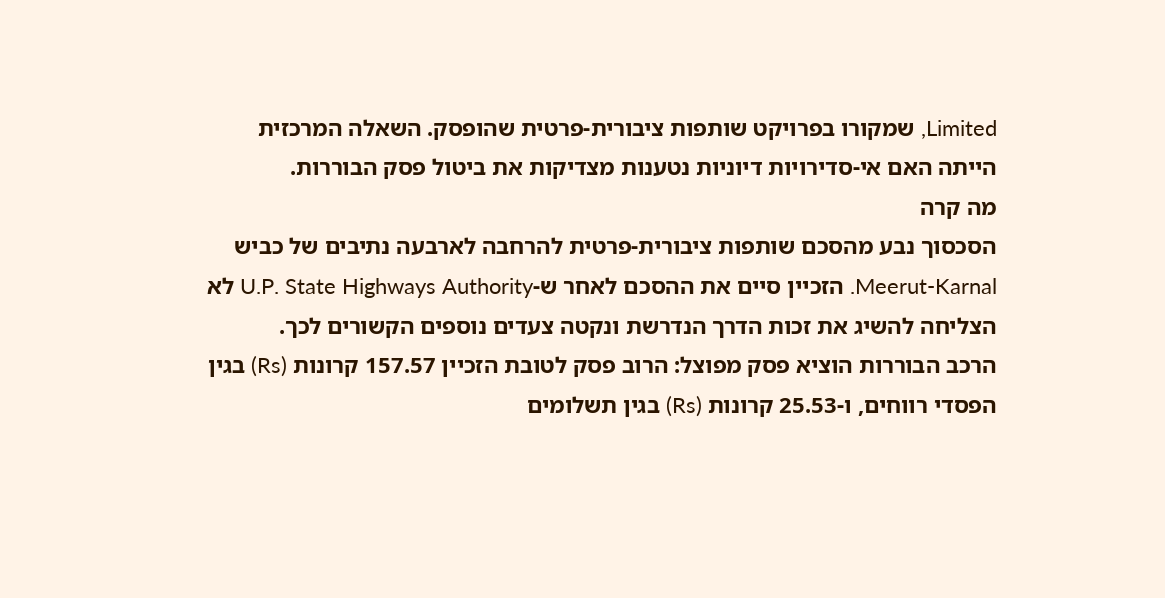Limited, שמקורו בפרויקט שותפות ציבורית-פרטית שהופסק. השאלה המרכזית הייתה האם אי-סדירויות דיוניות נטענות מצדיקות את ביטול פסק הבוררות.
מה קרה
הסכסוך נבע מהסכם שותפות ציבורית-פרטית להרחבה לארבעה נתיבים של כביש Meerut-Karnal. הזכיין סיים את ההסכם לאחר ש-U.P. State Highways Authority לא הצליחה להשיג את זכות הדרך הנדרשת ונקטה צעדים נוספים הקשורים לכך.
הרכב הבוררות הוציא פסק מפוצל: הרוב פסק לטובת הזכיין 157.57 קרונות (Rs) בגין הפסדי רווחים, ו-25.53 קרונות (Rs) בגין תשלומים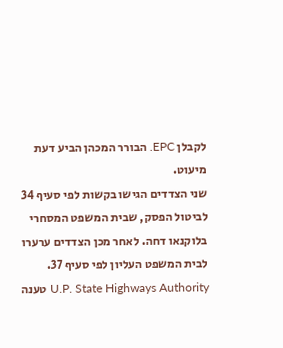לקבלן EPC. הבורר המכהן הביע דעת מיעוט.
שני הצדדים הגישו בקשות לפי סעיף 34 לביטול הפסק, שבית המשפט המסחרי בלוקנאו דחה. לאחר מכן הצדדים ערערו לבית המשפט העליון לפי סעיף 37.
U.P. State Highways Authority טענה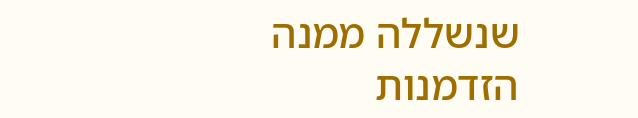שנשללה ממנה הזדמנות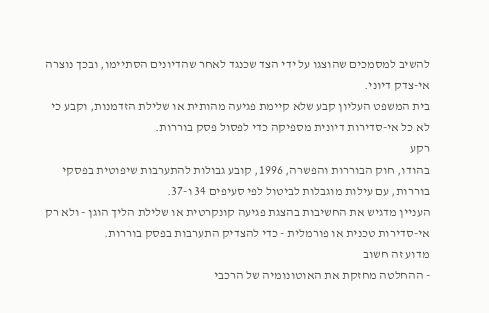להשיב למסמכים שהוצגו על ידי הצד שכנגד לאחר שהדיונים הסתיימו, ובכך נוצרה אי-צדק דיוני.
בית המשפט העליון קבע שלא קיימת פגיעה מהותית או שלילת הזדמנות, וקבע כי לא כל אי-סדירות דיונית מספיקה כדי לפסול פסק בוררות.
רקע
בהודו, חוק הבוררות והפשרה, 1996, קובע גבולות להתערבות שיפוטית בפסקי בוררות, עם עילות מוגבלות לביטול לפי סעיפים 34 ו-37.
העניין מדגיש את החשיבות בהצגת פגיעה קונקרטית או שלילת הליך הוגן - ולא רק אי-סדירות טכנית או פורמלית - כדי להצדיק התערבות בפסק בוררות.
מדוע זה חשוב
- ההחלטה מחזקת את האוטונומיה של הרכבי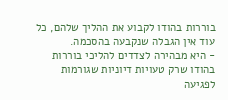בוררות בהודו לקבוע את ההליך שלהם, כל עוד אין הגבלה שנקבעה בהסכמה.
- היא מבהירה לצדדים להליכי בוררות בהודו שרק טעויות דיוניות שגורמות לפגיעה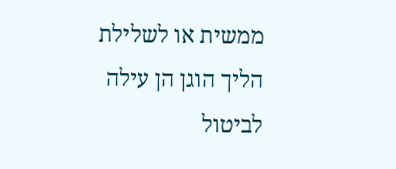ממשית או לשלילת הליך הוגן הן עילה לביטול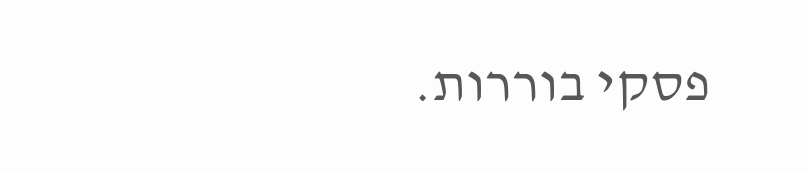פסקי בוררות.